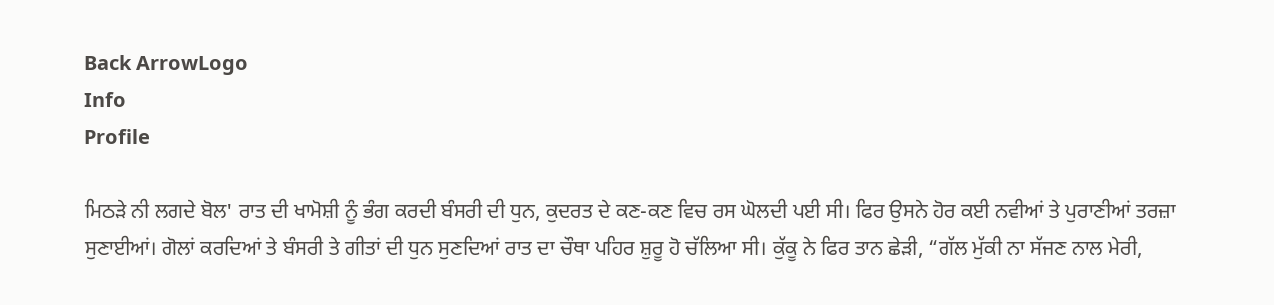Back ArrowLogo
Info
Profile

ਮਿਠੜੇ ਨੀ ਲਗਦੇ ਬੋਲ' ਰਾਤ ਦੀ ਖਾਮੋਸ਼ੀ ਨੂੰ ਭੰਗ ਕਰਦੀ ਬੰਸਰੀ ਦੀ ਧੁਨ, ਕੁਦਰਤ ਦੇ ਕਣ-ਕਣ ਵਿਚ ਰਸ ਘੋਲਦੀ ਪਈ ਸੀ। ਫਿਰ ਉਸਨੇ ਹੋਰ ਕਈ ਨਵੀਆਂ ਤੇ ਪੁਰਾਣੀਆਂ ਤਰਜ਼ਾ ਸੁਣਾਈਆਂ। ਗੋਲਾਂ ਕਰਦਿਆਂ ਤੇ ਬੰਸਰੀ ਤੇ ਗੀਤਾਂ ਦੀ ਧੁਨ ਸੁਣਦਿਆਂ ਰਾਤ ਦਾ ਚੌਥਾ ਪਹਿਰ ਸ਼ੁਰੂ ਹੋ ਚੱਲਿਆ ਸੀ। ਕੁੱਕੂ ਨੇ ਫਿਰ ਤਾਨ ਛੇੜੀ, “ਗੱਲ ਮੁੱਕੀ ਨਾ ਸੱਜਣ ਨਾਲ ਮੇਰੀ,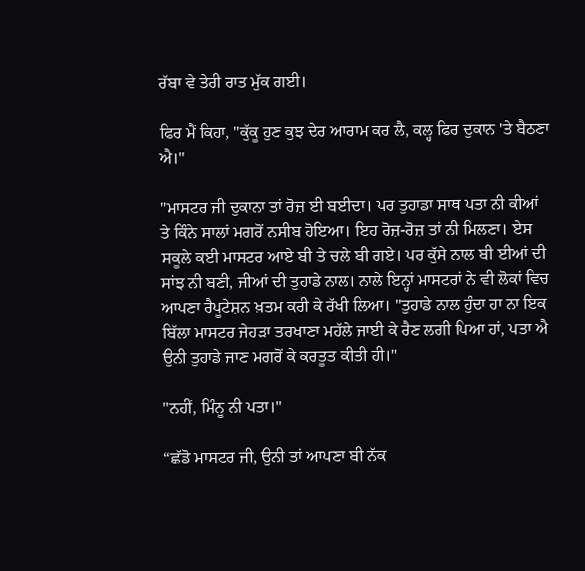ਰੱਬਾ ਵੇ ਤੇਰੀ ਰਾਤ ਮੁੱਕ ਗਈ।

ਫਿਰ ਮੈਂ ਕਿਹਾ, "ਕੁੱਕੂ ਹੁਣ ਕੁਝ ਦੇਰ ਆਰਾਮ ਕਰ ਲੈ, ਕਲ੍ਹ ਫਿਰ ਦੁਕਾਨ 'ਤੇ ਬੈਠਣਾ ਐ।"

"ਮਾਸਟਰ ਜੀ ਦੁਕਾਨਾ ਤਾਂ ਰੋਜ਼ ਈ ਬਈਦਾ। ਪਰ ਤੁਹਾਡਾ ਸਾਥ ਪਤਾ ਨੀ ਕੀਆਂ ਤੇ ਕਿੰਨੇ ਸਾਲਾਂ ਮਗਰੋਂ ਨਸੀਬ ਹੋਇਆ। ਇਹ ਰੋਜ਼-ਰੋਜ਼ ਤਾਂ ਨੀ ਮਿਲਣਾ। ਏਸ ਸਕੂਲੇ ਕਈ ਮਾਸਟਰ ਆਏ ਬੀ ਤੇ ਚਲੇ ਬੀ ਗਏ। ਪਰ ਕੁੱਸੇ ਨਾਲ ਬੀ ਈਆਂ ਦੀ ਸਾਂਝ ਨੀ ਬਣੀ, ਜੀਆਂ ਦੀ ਤੁਹਾਡੇ ਨਾਲ। ਨਾਲੇ ਇਨ੍ਹਾਂ ਮਾਸਟਰਾਂ ਨੇ ਵੀ ਲੋਕਾਂ ਵਿਚ ਆਪਣਾ ਰੈਪੂਟੇਸ਼ਨ ਖ਼ਤਮ ਕਰੀ ਕੇ ਰੱਖੀ ਲਿਆ। "ਤੁਹਾਡੇ ਨਾਲ ਹੁੰਦਾ ਹਾ ਨਾ ਇਕ ਬਿੱਲਾ ਮਾਸਟਰ ਜੇਹੜਾ ਤਰਖਾਣਾ ਮਹੱਲੇ ਜਾਈ ਕੇ ਰੈਣ ਲਗੀ ਪਿਆ ਹਾਂ, ਪਤਾ ਐ ਉਨੀ ਤੁਹਾਡੇ ਜਾਣ ਮਗਰੋਂ ਕੇ ਕਰਤੂਤ ਕੀਤੀ ਹੀ।"

"ਨਹੀਂ, ਮਿੰਨੂ ਨੀ ਪਤਾ।"

“ਛੱਡੋ ਮਾਸਟਰ ਜੀ, ਉਨੀ ਤਾਂ ਆਪਣਾ ਬੀ ਨੱਕ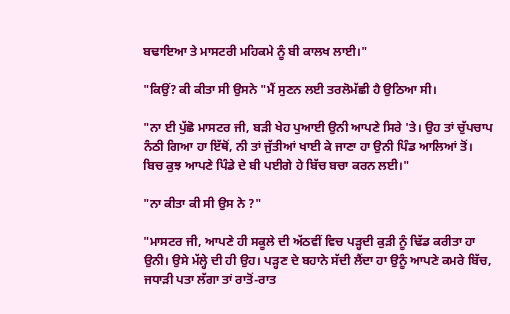ਬਢਾਇਆ ਤੇ ਮਾਸਟਰੀ ਮਹਿਕਮੇ ਨੂੰ ਬੀ ਕਾਲਖ ਲਾਈ।"

"ਕਿਉਂ? ਕੀ ਕੀਤਾ ਸੀ ਉਸਨੇ "ਮੈਂ ਸੁਣਨ ਲਈ ਤਰਲੋਮੱਛੀ ਹੈ ਉਠਿਆ ਸੀ।

"ਨਾ ਈ ਪੁੱਛੋ ਮਾਸਟਰ ਜੀ, ਬੜੀ ਖੇਹ ਪੁਆਈ ਉਨੀ ਆਪਣੇ ਸਿਰੇ 'ਤੇ। ਉਹ ਤਾਂ ਚੁੱਪਚਾਪ ਨੰਠੀ ਗਿਆ ਹਾ ਇੱਥੋਂ, ਨੀ ਤਾਂ ਜੁੱਤੀਆਂ ਖਾਈ ਕੇ ਜਾਣਾ ਹਾ ਉਨੀ ਪਿੰਡ ਆਲਿਆਂ ਤੋਂ। ਬਿਚ ਕੁਝ ਆਪਣੇ ਪਿੰਡੇ ਦੇ ਬੀ ਪਈਗੇ ਹੇ ਬਿੱਚ ਬਚਾ ਕਰਨ ਲਈ।"

"ਨਾ ਕੀਤਾ ਕੀ ਸੀ ਉਸ ਨੇ ?"

"ਮਾਸਟਰ ਜੀ, ਆਪਣੇ ਹੀ ਸਕੂਲੇ ਦੀ ਅੱਠਵੀਂ ਵਿਚ ਪੜ੍ਹਦੀ ਕੁੜੀ ਨੂੰ ਢਿੱਡ ਕਰੀਤਾ ਹਾ ਉਨੀ। ਉਸੇ ਮੱਲ੍ਹੇ ਦੀ ਹੀ ਉਹ। ਪੜ੍ਹਣ ਦੇ ਬਹਾਨੇ ਸੱਦੀ ਲੈਂਦਾ ਹਾ ਉਨੂੰ ਆਪਣੇ ਕਮਰੇ ਬਿੱਚ, ਜਧਾੜੀ ਪਤਾ ਲੱਗਾ ਤਾਂ ਰਾਤੋਂ-ਰਾਤ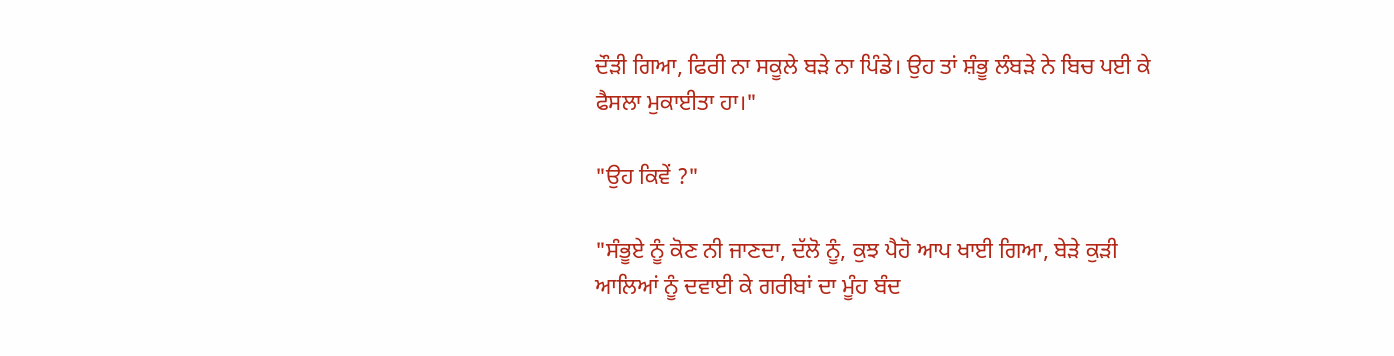ਦੌੜੀ ਗਿਆ, ਫਿਰੀ ਨਾ ਸਕੂਲੇ ਬੜੇ ਨਾ ਪਿੰਡੇ। ਉਹ ਤਾਂ ਸ਼ੰਭੂ ਲੰਬੜੇ ਨੇ ਬਿਚ ਪਈ ਕੇ ਫੈਸਲਾ ਮੁਕਾਈਤਾ ਹਾ।"

"ਉਹ ਕਿਵੇਂ ?"

"ਸੰਭੂਏ ਨੂੰ ਕੋਣ ਨੀ ਜਾਣਦਾ, ਦੱਲੋ ਨੂੰ, ਕੁਝ ਪੈਹੋ ਆਪ ਖਾਈ ਗਿਆ, ਬੇੜੇ ਕੁੜੀ ਆਲਿਆਂ ਨੂੰ ਦਵਾਈ ਕੇ ਗਰੀਬਾਂ ਦਾ ਮੂੰਹ ਬੰਦ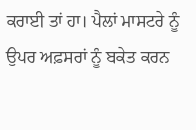ਕਰਾਈ ਤਾਂ ਹਾ। ਪੈਲਾਂ ਮਾਸਟਰੇ ਨੂੰ ਉਪਰ ਅਫ਼ਸਰਾਂ ਨੂੰ ਬਕੇਤ ਕਰਨ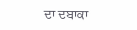ਦਾ ਦਬਾਕਾ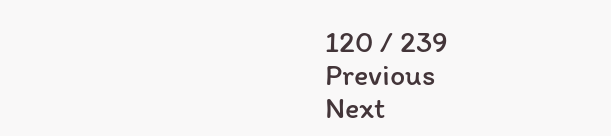120 / 239
Previous
Next